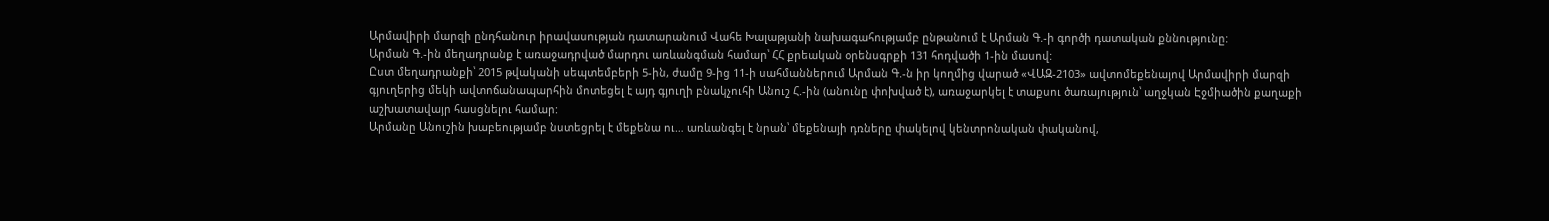Արմավիրի մարզի ընդհանուր իրավասության դատարանում Վահե Խալաթյանի նախագահությամբ ընթանում է Արման Գ.-ի գործի դատական քննությունը:
Արման Գ.-ին մեղադրանք է առաջադրված մարդու առևանգման համար՝ ՀՀ քրեական օրենսգրքի 131 հոդվածի 1-ին մասով:
Ըստ մեղադրանքի՝ 2015 թվականի սեպտեմբերի 5-ին, ժամը 9-ից 11-ի սահմաններում Արման Գ.-ն իր կողմից վարած «ՎԱԶ-2103» ավտոմեքենայով Արմավիրի մարզի գյուղերից մեկի ավտոճանապարհին մոտեցել է այդ գյուղի բնակչուհի Անուշ Հ.-ին (անունը փոխված է), առաջարկել է տաքսու ծառայություն՝ աղջկան Էջմիածին քաղաքի աշխատավայր հասցնելու համար:
Արմանը Անուշին խաբեությամբ նստեցրել է մեքենա ու… առևանգել է նրան՝ մեքենայի դռները փակելով կենտրոնական փականով,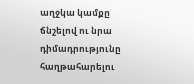աղջկա կամքը ճնշելով ու նրա դիմադրությունը հաղթահարելու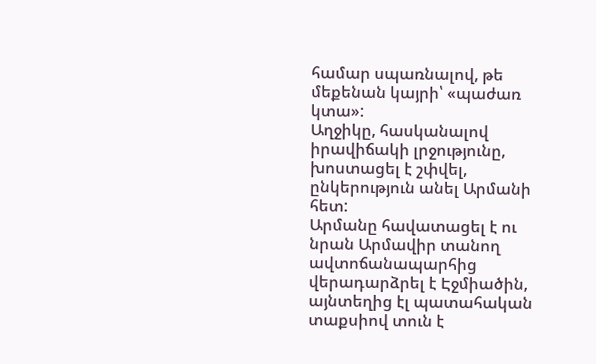համար սպառնալով, թե մեքենան կայրի՝ «պաժառ կտա»:
Աղջիկը, հասկանալով իրավիճակի լրջությունը, խոստացել է շփվել, ընկերություն անել Արմանի հետ:
Արմանը հավատացել է ու նրան Արմավիր տանող ավտոճանապարհից վերադարձրել է Էջմիածին, այնտեղից էլ պատահական տաքսիով տուն է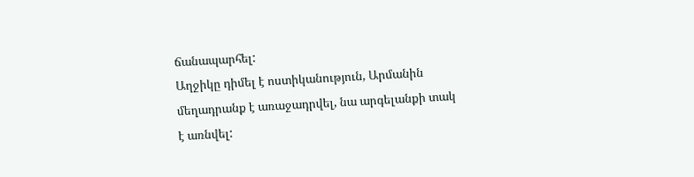ճանապարհել:
Աղջիկը դիմել է ոստիկանություն, Արմանին մեղադրանք է առաջադրվել, նա արգելանքի տակ է առնվել: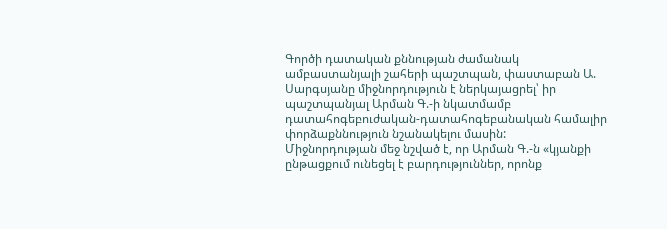Գործի դատական քննության ժամանակ ամբաստանյալի շահերի պաշտպան, փաստաբան Ա. Սարգսյանը միջնորդություն է ներկայացրել՝ իր պաշտպանյալ Արման Գ.-ի նկատմամբ դատահոգեբուժական-դատահոգեբանական համալիր փորձաքննություն նշանակելու մասին:
Միջնորդության մեջ նշված է, որ Արման Գ.-ն «կյանքի ընթացքում ունեցել է բարդություններ, որոնք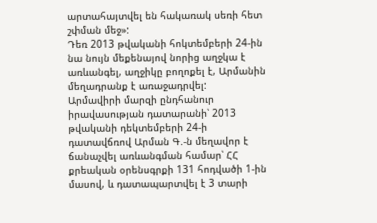արտահայտվել են հակառակ սեռի հետ շփման մեջ»:
Դեռ 2013 թվականի հոկտեմբերի 24-ին նա նույն մեքենայով նորից աղջկա է առևանգել, աղջիկը բողոքել է, Արմանին մեղադրանք է առաջադրվել:
Արմավիրի մարզի ընդհանուր իրավասության դատարանի՝ 2013 թվականի դեկտեմբերի 24-ի դատավճռով Արման Գ.-ն մեղավոր է ճանաչվել առևանգման համար՝ ՀՀ քրեական օրենսգրքի 131 հոդվածի 1-ին մասով, և դատապարտվել է 3 տարի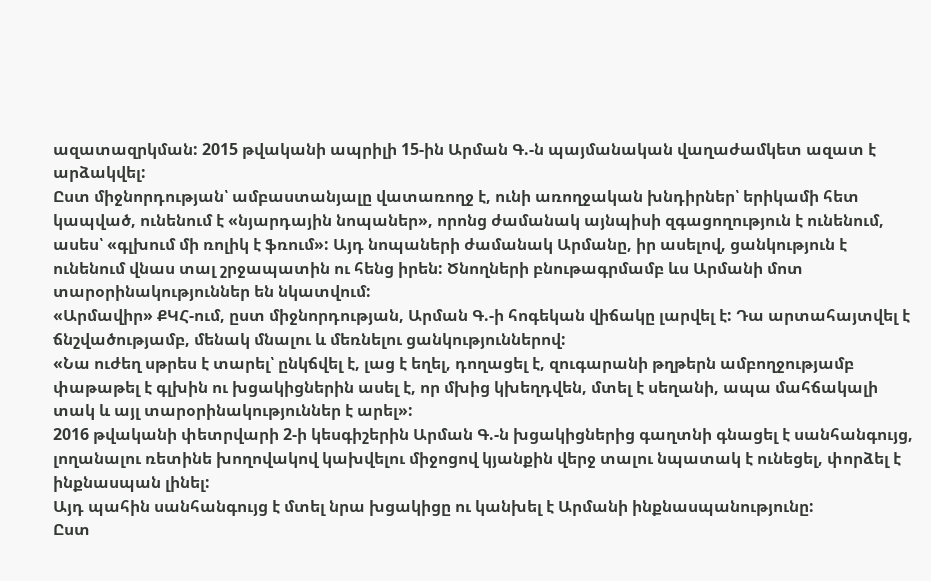ազատազրկման: 2015 թվականի ապրիլի 15-ին Արման Գ.-ն պայմանական վաղաժամկետ ազատ է արձակվել:
Ըստ միջնորդության՝ ամբաստանյալը վատառողջ է, ունի առողջական խնդիրներ՝ երիկամի հետ կապված, ունենում է «նյարդային նոպաներ», որոնց ժամանակ այնպիսի զգացողություն է ունենում, ասես՝ «գլխում մի ռոլիկ է ֆռում»: Այդ նոպաների ժամանակ Արմանը, իր ասելով, ցանկություն է ունենում վնաս տալ շրջապատին ու հենց իրեն: Ծնողների բնութագրմամբ ևս Արմանի մոտ տարօրինակություններ են նկատվում:
«Արմավիր» ՔԿՀ-ում, ըստ միջնորդության, Արման Գ.-ի հոգեկան վիճակը լարվել է: Դա արտահայտվել է ճնշվածությամբ, մենակ մնալու և մեռնելու ցանկություններով:
«Նա ուժեղ սթրես է տարել՝ ընկճվել է, լաց է եղել, դողացել է, զուգարանի թղթերն ամբողջությամբ փաթաթել է գլխին ու խցակիցներին ասել է, որ մխից կխեղդվեն, մտել է սեղանի, ապա մահճակալի տակ և այլ տարօրինակություններ է արել»:
2016 թվականի փետրվարի 2-ի կեսգիշերին Արման Գ.-ն խցակիցներից գաղտնի գնացել է սանհանգույց, լողանալու ռետինե խողովակով կախվելու միջոցով կյանքին վերջ տալու նպատակ է ունեցել, փորձել է ինքնասպան լինել:
Այդ պահին սանհանգույց է մտել նրա խցակիցը ու կանխել է Արմանի ինքնասպանությունը:
Ըստ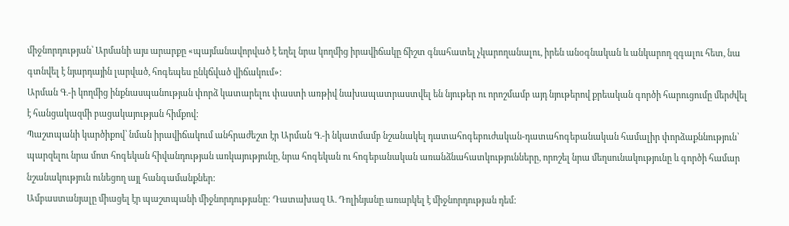միջնորդության՝ Արմանի այս արարքը «պայմանավորված է եղել նրա կողմից իրավիճակը ճիշտ գնահատել չկարողանալու, իրեն անօգնական և անկարող զգալու հետ, նա գտնվել է նյարդային լարված, հոգեպես ընկճված վիճակում»:
Արման Գ.-ի կողմից ինքնասպանության փորձ կատարելու փաստի առթիվ նախապատրաստվել են նյութեր ու որոշմամբ այդ նյութերով քրեական գործի հարուցումը մերժվել է հանցակազմի բացակայության հիմքով:
Պաշտպանի կարծիքով՝ նման իրավիճակում անհրաժեշտ էր Արման Գ.-ի նկատմամբ նշանակել դատահոգեբուժական-դատահոգեբանական համալիր փորձաքննություն՝ պարզելու նրա մոտ հոգեկան հիվանդության առկայությունը, նրա հոգեկան ու հոգեբանական առանձնահատկությունները, որոշել նրա մեղսունակությունը և գործի համար նշանակություն ունեցող այլ հանգամանքներ:
Ամբաստանյալը միացել էր պաշտպանի միջնորդությանը: Դատախազ Ա. Դոլինյանը առարկել է միջնորդության դեմ: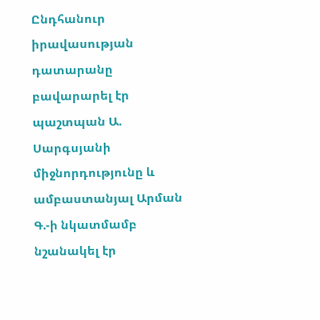Ընդհանուր իրավասության դատարանը բավարարել էր պաշտպան Ա. Սարգսյանի միջնորդությունը և ամբաստանյալ Արման Գ.-ի նկատմամբ նշանակել էր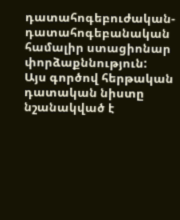դատահոգեբուժական-դատահոգեբանական համալիր ստացիոնար փորձաքննություն:
Այս գործով հերթական դատական նիստը նշանակված է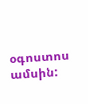օգոստոս ամսին: